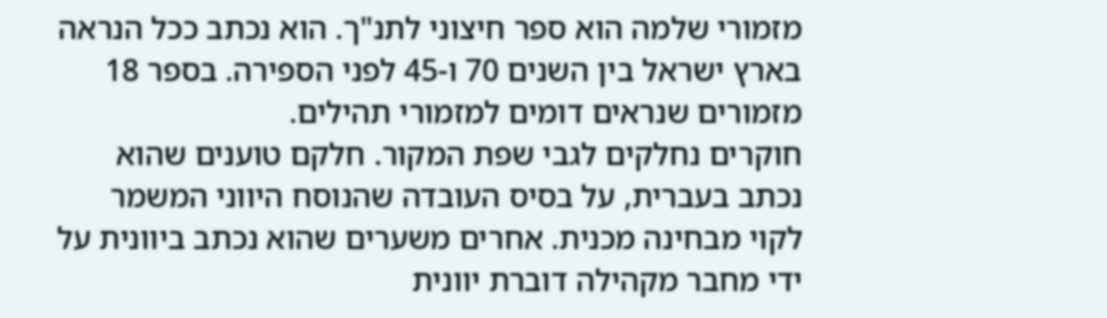מזמורי שלמה הוא ספר חיצוני לתנ"ך. הוא נכתב ככל הנראה בארץ ישראל בין השנים 70 ו-45 לפני הספירה. בספר 18 מזמורים שנראים דומים למזמורי תהילים.
חוקרים נחלקים לגבי שפת המקור. חלקם טוענים שהוא נכתב בעברית, על בסיס העובדה שהנוסח היווני המשמר לקוי מבחינה מכנית. אחרים משערים שהוא נכתב ביוונית על ידי מחבר מקהילה דוברת יוונית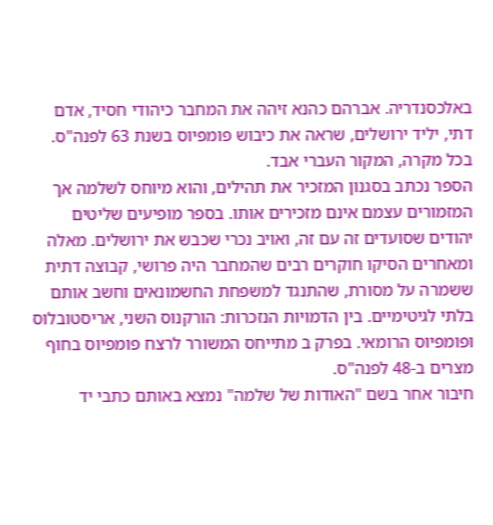באלכסנדריה. אברהם כהנא זיהה את המחבר כיהודי חסיד, אדם דתי, יליד ירושלים, שראה את כיבוש פומפיוס בשנת 63 לפנה"ס. בכל מקרה, המקור העברי אבד.
הספר נכתב בסגנון המזכיר את תהילים, והוא מיוחס לשלמה אך המזמורים עצמם אינם מזכירים אותו. בספר מופיעים שליטים יהודים שסועדים זה עם זה, ואויב נכרי שכבש את ירושלים. מאלה ומאחרים הסיקו חוקרים רבים שהמחבר היה פרושי, קבוצה דתית ששמרה על מסורת, שהתנגד למשפחת החשמונאים וחשב אותם בלתי לגיטימיים. בין הדמויות הנזכרות: הורקנוס השני, אריסטובלוס ופומפיוס הרומאי. בפרק ב מתייחס המשורר לרצח פומפיוס בחוף מצרים ב-48 לפנה"ס.
חיבור אחר בשם "האודות של שלמה" נמצא באותם כתבי יד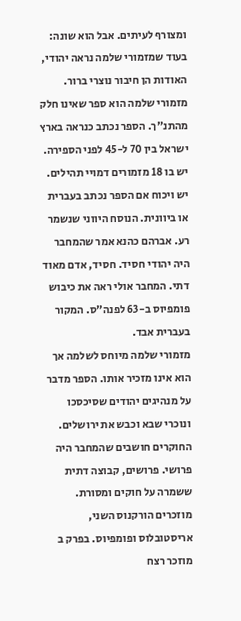ומצורף לעיתים. אבל הוא שונה: בעוד שמזמורי שלמה נראה יהודי, האודות הן חיבור נוצרי ברור.
מזמורי שלמה הוא ספר שאינו חלק מהתנ"ך. הספר נכתב כנראה בארץ ישראל בין 70 ל-45 לפני הספירה. יש בו 18 מזמורים דמויי תהילים.
יש ויכוח אם הספר נכתב בעברית או ביוונית. הנוסח היווני שנשמר רע. אברהם כהנא אמר שהמחבר היה יהודי חסיד. חסיד, אדם מאוד דתי. המחבר אולי ראה את כיבוש פומפיוס ב-63 לפנה"ס. המקור בעברית אבד.
מזמורי שלמה מיוחס לשלמה אך הוא אינו מזכיר אותו. הספר מדבר על מנהיגים יהודים שסיכסכו ונוכרי שבא וכבש את ירושלים. החוקרים חושבים שהמחבר היה פרושי. פרושים, קבוצה דתית ששמרה על חוקים ומסורת. מוזכרים הורקנוס השני, אריסטובלוס ופומפיוס. בפרק ב מוזכר רצח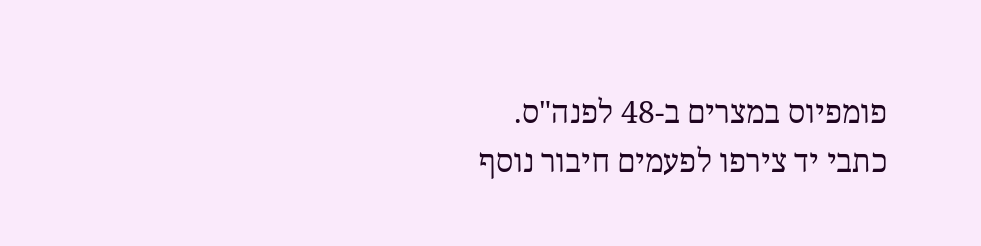פומפיוס במצרים ב-48 לפנה"ס.
כתבי יד צירפו לפעמים חיבור נוסף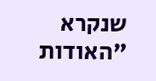שנקרא "האודות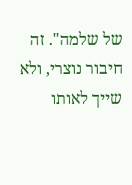של שלמה". זה חיבור נוצרי, ולא שייך לאותו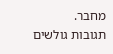מחבר.
תגובות גולשים